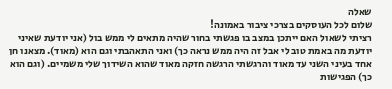שאלה
שלום לכל העוסקים בצרכי ציבור באמונה!
רציתי לשאול האם ייתכן במצב בו פגשתי בחור שהיה מתאים לי ממש בול (אני יודעת שאיני יודעת מה באמת טוב לי אבל זה היה ממש נראה כך) ואני התאהבתי וגם הוא (מאוד). מצאנו חן אחד בעיני השני עד מאוד והרגשתי הרגשה חזקה מאוד שהוא השידוך שלי משמיים. (וגם הוא כך) הפגישות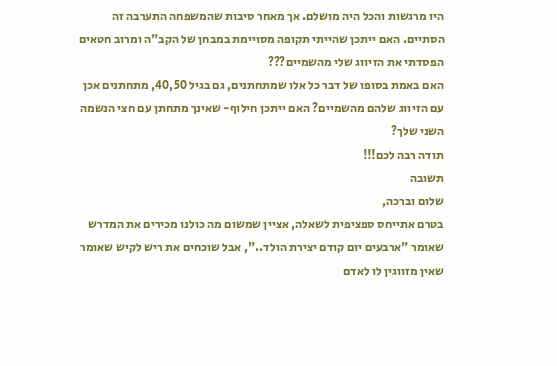היו מרגשות והכל היה מושלם. אך מאחר סיבות שהמשפחה התערבה זה הסתיים. האם ייתכן שהייתי תקופה מסויימת במבחן של הקב"ה ומרוב חטאים הפסדתי את הזיווג שלי מהשמיים???
האם באמת בסופו של דבר כל אלו שמתחתנים, גם בגיל 40,50, מתחתנים אכן עם הזיווג שלהם מהשמיים? האם ייתכן חילוף- שאינך מתחתן עם חצי הנשמה השני שלך?
תודה רבה לכם!!!
תשובה
שלום וברכה,
בטרם אתייחס ספציפית לשאלה, אציין שמשום מה כולנו מכירים את המדרש שאומר "ארבעים יום קודם יצירת הולד..", אבל שוכחים את ריש לקיש שאומר שאין מזווגין לו לאדם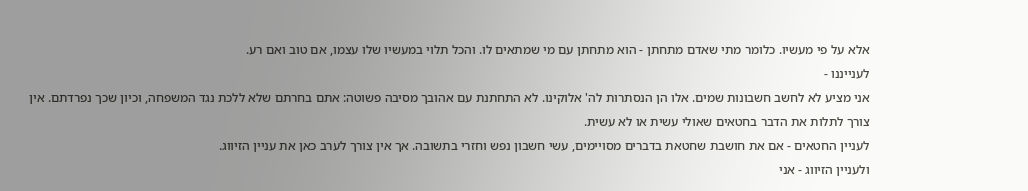אלא על פי מעשיו. כלומר מתי שאדם מתחתן - הוא מתחתן עם מי שמתאים לו. והכל תלוי במעשיו שלו עצמו, אם טוב ואם רע.
לענייננו -
אני מציע לא לחשב חשבונות שמים. אלו הן הנסתרות לה' אלוקינו. לא התחתנת עם אהובך מסיבה פשוטה: אתם בחרתם שלא ללכת נגד המשפחה, וכיון שכך נפרדתם. אין צורך לתלות את הדבר בחטאים שאולי עשית או לא עשית.
לעניין החטאים - אם את חושבת שחטאת בדברים מסויימים, עשי חשבון נפש וחזרי בתשובה. אך אין צורך לערב כאן את עניין הזיווג.
ולעניין הזיווג - אני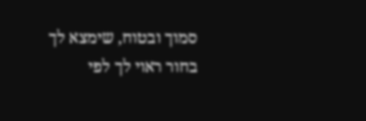סמוך ובטוח, שימצא לך בחור ראוי לך לפי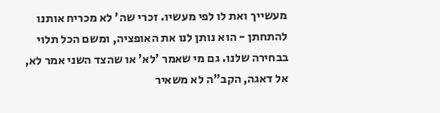מעשייך ואת לו לפי מעשיו. זכרי שה' לא מכריח אותנו להתחתן - הוא נותן לנו את האופציה, ומשם הכל תלוי בבחירה שלנו. גם מי שאמר 'לא' או שהצד השני אמר לא, אל דאגה, הקב"ה לא משאיר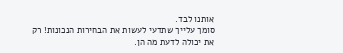אותנו לבד.
סומך עלייך שתדעי לעשות את הבחירות הנכונות! רק את יכולה לדעת מה הן.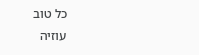כל טוב
עוזיה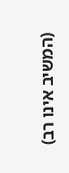(המשיב אינו רב)